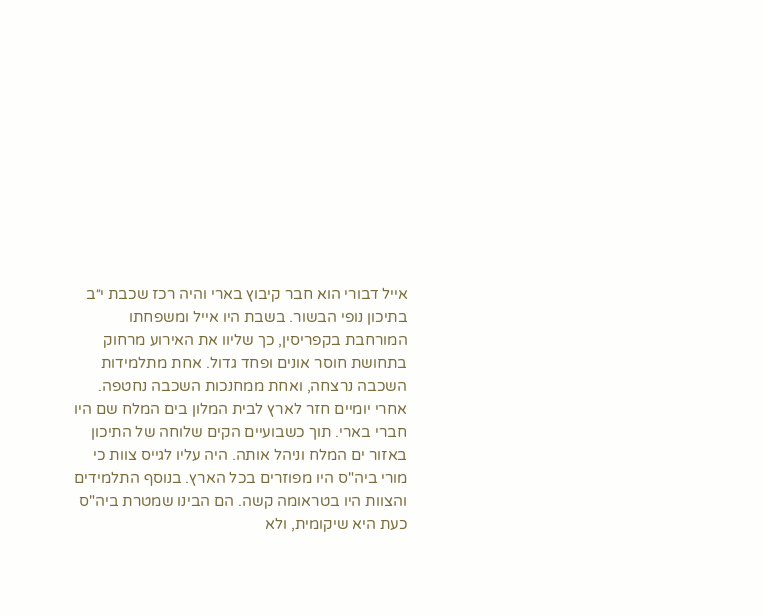אייל דבורי הוא חבר קיבוץ בארי והיה רכז שכבת י״ב בתיכון נופי הבשור. בשבת היו אייל ומשפחתו המורחבת בקפריסין, כך שליוו את האירוע מרחוק בתחושת חוסר אונים ופחד גדול. אחת מתלמידות השכבה נרצחה, ואחת ממחנכות השכבה נחטפה. אחרי יומיים חזר לארץ לבית המלון בים המלח שם היו חברי בארי. תוך כשבועיים הקים שלוחה של התיכון באזור ים המלח וניהל אותה. היה עליו לגייס צוות כי מורי ביה"ס היו מפוזרים בכל הארץ. בנוסף התלמידים והצוות היו בטראומה קשה. הם הבינו שמטרת ביה"ס כעת היא שיקומית, ולא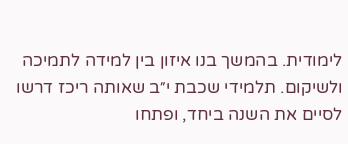לימודית. בהמשך בנו איזון בין למידה לתמיכה ולשיקום. תלמידי שכבת י״ב שאותה ריכז דרשו לסיים את השנה ביחד, ופתחו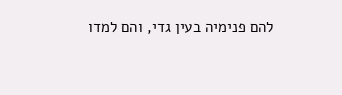להם פנימיה בעין גדי, והם למדו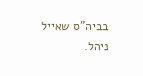בביה"ס שאייל ניהל.